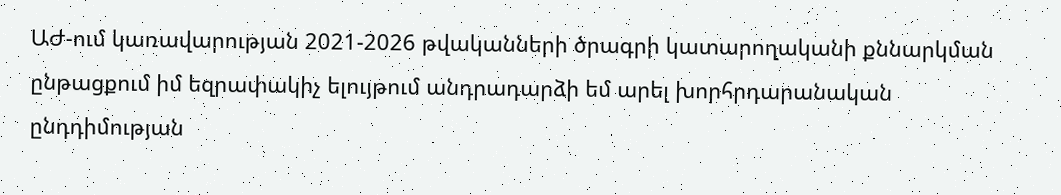ԱԺ-ում կառավարության 2021-2026 թվականների ծրագրի կատարողականի քննարկման ընթացքում իմ եզրափակիչ ելույթում անդրադարձի եմ արել խորհրդարանական ընդդիմության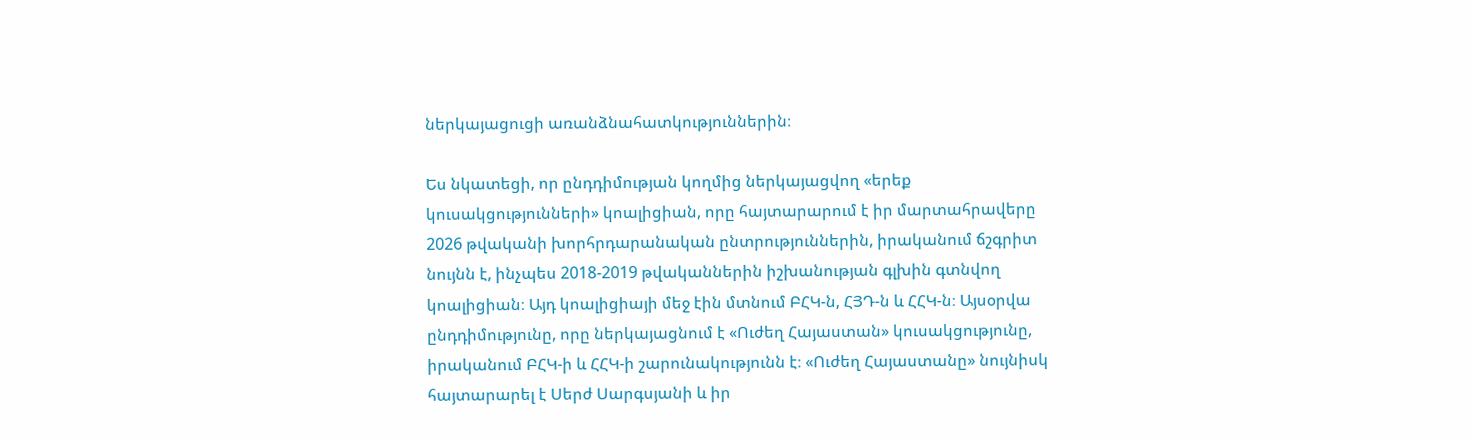ներկայացուցի առանձնահատկություններին։

Ես նկատեցի, որ ընդդիմության կողմից ներկայացվող «երեք կուսակցությունների» կոալիցիան, որը հայտարարում է իր մարտահրավերը 2026 թվականի խորհրդարանական ընտրություններին, իրականում ճշգրիտ նույնն է, ինչպես 2018-2019 թվականներին իշխանության գլխին գտնվող կոալիցիան։ Այդ կոալիցիայի մեջ էին մտնում ԲՀԿ-ն, ՀՅԴ-ն և ՀՀԿ-ն։ Այսօրվա ընդդիմությունը, որը ներկայացնում է «Ուժեղ Հայաստան» կուսակցությունը, իրականում ԲՀԿ-ի և ՀՀԿ-ի շարունակությունն է։ «Ուժեղ Հայաստանը» նույնիսկ հայտարարել է Սերժ Սարգսյանի և իր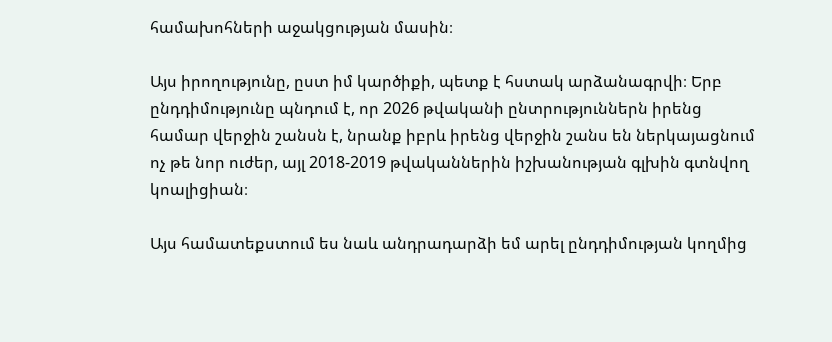համախոհների աջակցության մասին։

Այս իրողությունը, ըստ իմ կարծիքի, պետք է հստակ արձանագրվի։ Երբ ընդդիմությունը պնդում է, որ 2026 թվականի ընտրություններն իրենց համար վերջին շանսն է, նրանք իբրև իրենց վերջին շանս են ներկայացնում ոչ թե նոր ուժեր, այլ 2018-2019 թվականներին իշխանության գլխին գտնվող կոալիցիան։

Այս համատեքստում ես նաև անդրադարձի եմ արել ընդդիմության կողմից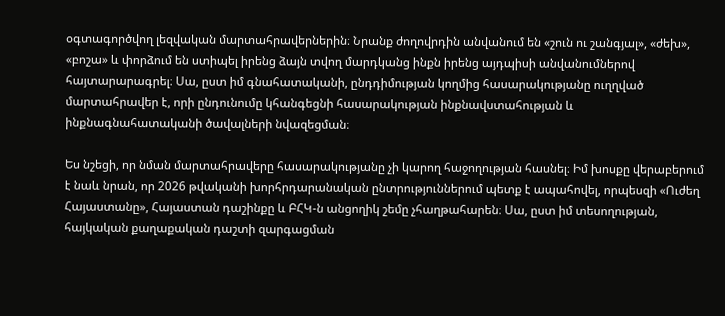օգտագործվող լեզվական մարտահրավերներին։ Նրանք ժողովրդին անվանում են «շուն ու շանգյալ», «ժեխ», «բոշա» և փորձում են ստիպել իրենց ձայն տվող մարդկանց ինքն իրենց այդպիսի անվանումներով հայտարարագրել։ Սա, ըստ իմ գնահատականի, ընդդիմության կողմից հասարակությանը ուղղված մարտահրավեր է, որի ընդունումը կհանգեցնի հասարակության ինքնավստահության և ինքնագնահատականի ծավալների նվազեցման։

Ես նշեցի, որ նման մարտահրավերը հասարակությանը չի կարող հաջողության հասնել։ Իմ խոսքը վերաբերում է նաև նրան, որ 2026 թվականի խորհրդարանական ընտրություններում պետք է ապահովել, որպեսզի «Ուժեղ Հայաստանը», Հայաստան դաշինքը և ԲՀԿ-ն անցողիկ շեմը չհաղթահարեն։ Սա, ըստ իմ տեսողության, հայկական քաղաքական դաշտի զարգացման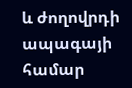և ժողովրդի ապագայի համար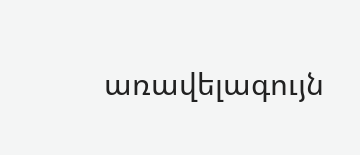առավելագույն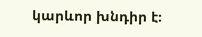կարևոր խնդիր է։